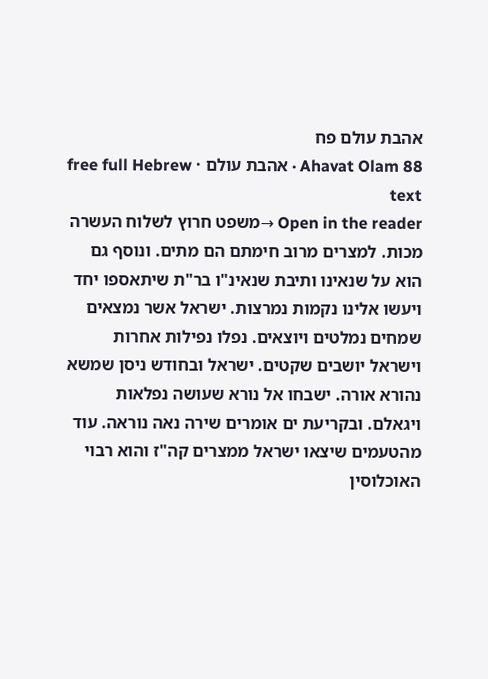אהבת עולם פח
Ahavat Olam 88 · אהבת עולם · free full Hebrew text
Open in the reader →משפט חרוץ לשלוח העשרה מכות. למצרים מרוב חימתם הם מתים. ונוסף גם הוא על שנאינו ותיבת שנאינ"ו בר"ת שיתאספו יחד ויעשו אלינו נקמות נמרצות. ישראל אשר נמצאים שמחים נמלטים ויוצאים. נפלו נפילות אחרות וישראל יושבים שקטים. ישראל ובחודש ניסן שמשא נהורא אורה. ישבחו אל נורא שעושה נפלאות ויגאלם. ובקריעת ים אומרים שירה נאה נוראה. עוד מהטעמים שיצאו ישראל ממצרים קה"ז והוא רבוי האוכלוסין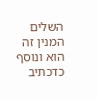השלים המנין זה הוא ונוסף כדכתיב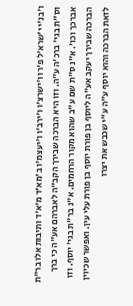ו'בנ'י י'שרא'ל פ'רו ו'ישרצ'ו ו'ירב'ו ו'יעצמ'ו ב'מא'ד מ'א'ד ותיבות אלו בר"ת וס"ת בגי' ברכ'ה ע"ה. וזו היא הברכה שבירך הקב"ה לאברהם אע"ה כי ברך אברכך וכו'. א"נ ס"ת שם ע"ב שהוא מקור הרחמים. א"נ בר"ת בגי' יוסף. וזו הברכה שבירך יעקב אע"ה ליוסף בן פורת יוסף בן פורת עלי עין. ואפשר שכיוין לזאת הברכה והוא יוסף ע"ה ע"י שכבש את יצרו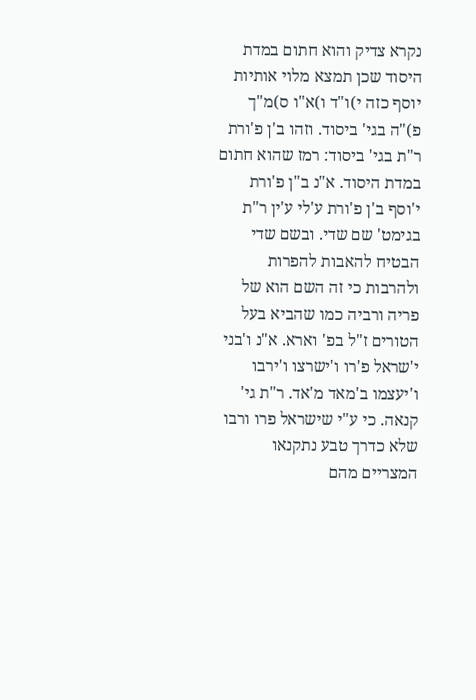נקרא צדיק והוא חתום במדת היסוד שכן תמצא מלוי אותיות יוסף כזה י)ו"ד ו)א"ו ס)מ"ך פ)"ה בגי' ביסוד. וזהו ב'ן פ'ורת ר"ת בגי' ביסוד: רמז שהוא חתום במדת היסוד. א"נ ב"ן פ'ורת י'וסף ב'ן פ'ורת ע'לי ע'ין ר"ת בגימט' שם שדי. ובשם שדי הבטיח להאבות להפרות ולהרבות כי זה השם הוא של פריה ורביה כמו שהביא בעל הטורים ז"ל בפ' וארא. א"נ ו'בני י'שראל פ'רו ו'ישרצו ו'ירבו ו'יעצמו ב'מאד מ'אד. ר"ת גי' קנאה. כי ע"י שישראל פרו ורבו שלא כדרך טבע נתקנאו המצריים מהם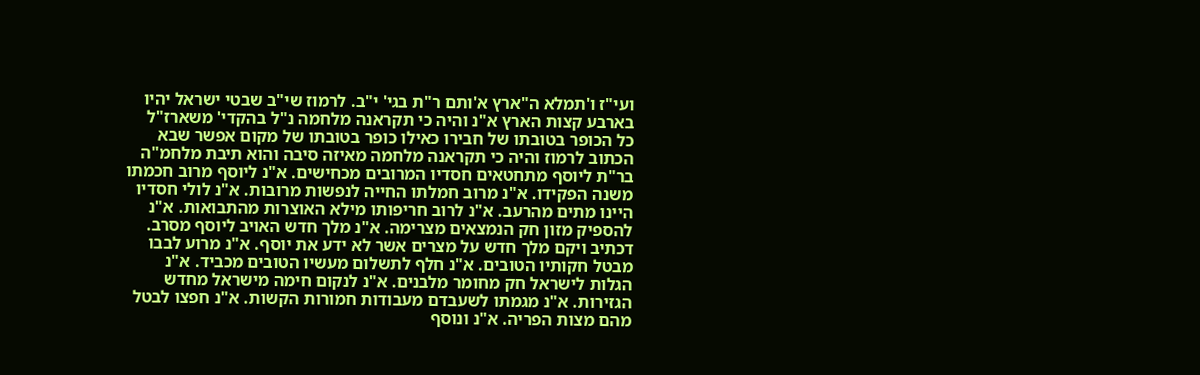ועי"ז ו'תמלא ה"ארץ א'ותם ר"ת בגי' י"ב. לרמוז שי"ב שבטי ישראל יהיו בארבע קצות הארץ א"נ והיה כי תקראנה מלחמה נ"ל בהקדי' משארז"ל כל הכופר בטובתו של חבירו כאילו כופר בטובתו של מקום אפשר שבא הכתוב לרמוז והיה כי תקראנה מלחמה מאיזה סיבה והוא תיבת מלחמ"ה בר"ת ליוסף מתחטאים חסדיו המרובים מכחישים. א"נ ליוסף מרוב חכמתו משנה הפקידו. א"נ מרוב חמלתו החייה לנפשות מרובות. א"נ לולי חסדיו היינו מתים מהרעב. א"נ לרוב חריפותו מילא האוצרות מהתבואות. א"נ להספיק מזון חק הנמצאים מצרימה. א"נ מלך חדש האויב ליוסף מסרב. דכתיב ויקם מלך חדש על מצרים אשר לא ידע את יוסף. א"נ מרוע לבבו מבטל חקותיו הטובים. א"נ חלף לתשלום מעשיו הטובים מכביד. א"נ הגלות לישראל חק מחומר מלבנים. א"נ לנקום חימה מישראל מחדש הגזירות. א"נ מגמתו לשעבדם מעבודות חמורות הקשות. א"נ חפצו לבטל מהם מצות הפריה. א"נ ונוסף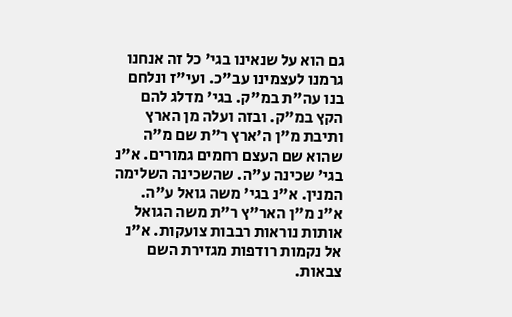גם הוא על שנאינו בגי' כל זה אנחנו גרמנו לעצמינו עב"כ. ועי"ז ונלחם בנו עה"ת במ"ק. בגי' מדלג להם הקץ במ"ק. ובזה ועלה מן הארץ ותיבת מ"ן ה'ארץ ר"ת שם מ"ה שהוא שם העצם רחמים גמורים. א"נ בגי' שכינה ע"ה. שהשכינה השלימה המנין. א"נ בגי' משה גואל ע"ה. א"נ מ"ן האר"ץ ר"ת משה הגואל אותות נוראות רבבות צועקות. א"נ אל נקמות רודפות מגזירת השם צבאות.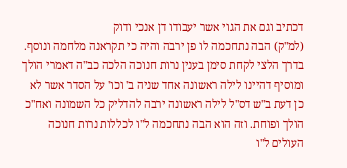דכתיב וגם את הגוי אשר יעבודו דן אנכי ודוק
(למ"ק) הבה נתחכמה לו פן ירבה והיה כי תקראנה מלחמה ונוסף. בדרך הלצי לקחת סימן בענין נרות חנוכה הלכה כב"ה דאמרי הולך ומוסיף דהיינו לילה ראשונה אחד שניה ב' וכו' על הסדר אשר לא כן דעת ב"ש דס"ל לילה ראשונה ירבה להדליק כל השמונה ואח"כ הולך ופוחת. וזה הוא הבה נתחכמה ל"ו לכללות נרות חנוכה העולים ל"ו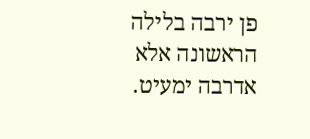פן ירבה בלילה הראשונה אלא אדרבה ימעיט.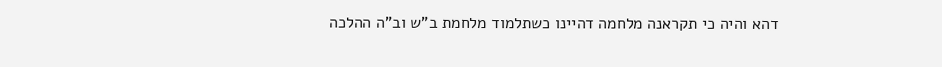דהא והיה כי תקראנה מלחמה דהיינו כשתלמוד מלחמת ב"ש וב"ה ההלכה